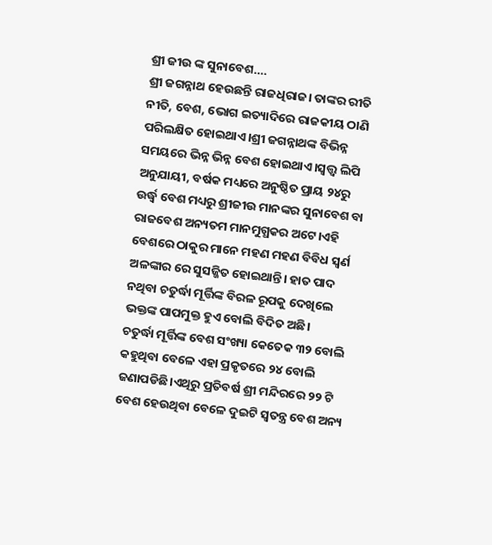ଶ୍ରୀ ଜୀଉ ଙ୍କ ସୁନାବେଶ….
ଶ୍ରୀ ଜଗନ୍ନାଥ ହେଉଛନ୍ତି ରାଜଧିରାଜ। ତାଙ୍କର ରୀତି ନୀତି, ବେଶ, ଭୋଗ ଇତ୍ୟାଦିରେ ରାଜକୀୟ ଠାଣି ପରିଲକ୍ଷିତ ହୋଇଥାଏ।ଶ୍ରୀ ଜଗନ୍ନାଥଙ୍କ ବିଭିନ୍ନ ସମୟରେ ଭିନ୍ନ ଭିନ୍ନ ବେଶ ହୋଇଥାଏ।ସ୍ଵତ୍ତ୍ୱ ଲିପି ଅନୁଯାୟୀ, ବର୍ଷକ ମଧ୍ୟରେ ଅନୁଷ୍ଠିତ ପ୍ରାୟ ୨୪ରୁ ଉର୍ଦ୍ଧ୍ବ ବେଶ ମଧ୍ୟରୁ ଶ୍ରୀଜୀଉ ମାନଙ୍କର ସୁନାବେଶ ବା ରାଜବେଶ ଅନ୍ୟତମ ମାନମୁଗ୍ଧକର ଅଟେ।ଏହି ବେଶରେ ଠାକୁର ମାନେ ମହଣ ମହଣ ବିବିଧ ସ୍ଵର୍ଣ ଅଳଙ୍କାର ରେ ସୁସଜ୍ଜିତ ହୋଇଥାନ୍ତି। ହାତ ପାଦ ନଥିବା ଚତୁର୍ଦ୍ଧା ମୂର୍ତ୍ତିଙ୍କ ବିରଳ ରୂପକୁ ଦେଖିଲେ ଭକ୍ତଙ୍କ ପାପମୁକ୍ତ ହୁଏ ବୋଲି ବିଦିତ ଅଛି।
ଚତୁର୍ଦ୍ଧା ମୂର୍ତ୍ତିଙ୍କ ବେଶ ସଂଖ୍ୟା କେତେକ ୩୨ ବୋଲି କହୁଥିବା ବେଳେ ଏହା ପ୍ରକୃତରେ ୨୪ ବୋଲି ଜଣାପଡିଛି।ଏଥିରୁ ପ୍ରତିବର୍ଷ ଶ୍ରୀ ମନ୍ଦିରରେ ୨୨ ଟି ବେଶ ହେଉଥିବା ବେଳେ ଦୁଇଟି ସ୍ୱତନ୍ତ୍ର ବେଶ ଅନ୍ୟ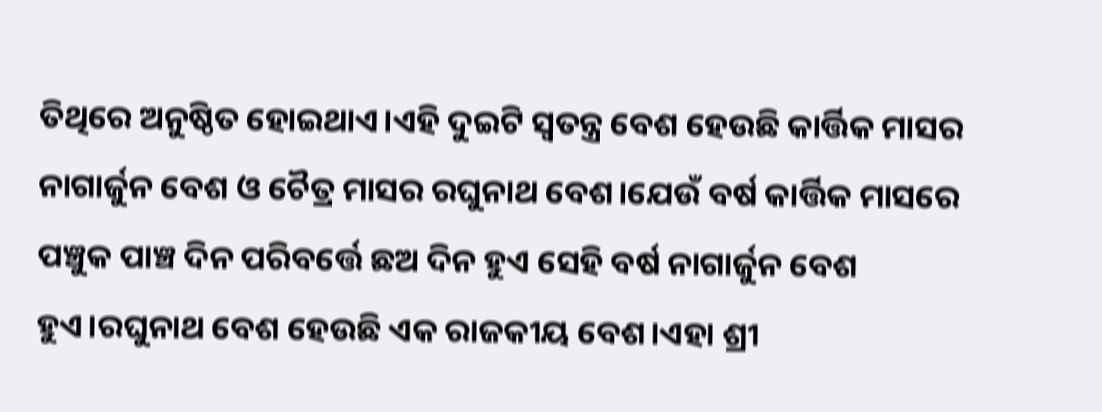ତିଥିରେ ଅନୁଷ୍ଠିତ ହୋଇଥାଏ।ଏହି ଦୁଇଟି ସ୍ୱତନ୍ତ୍ର ବେଶ ହେଉଛି କାର୍ତ୍ତିକ ମାସର ନାଗାର୍ଜୁନ ବେଶ ଓ ଚୈତ୍ର ମାସର ରଘୁନାଥ ବେଶ।ଯେଉଁ ବର୍ଷ କାର୍ତ୍ତିକ ମାସରେ ପଞ୍ଚୁକ ପାଞ୍ଚ ଦିନ ପରିବର୍ତ୍ତେ ଛଅ ଦିନ ହୁଏ ସେହି ବର୍ଷ ନାଗାର୍ଜୁନ ବେଶ ହୁଏ।ରଘୁନାଥ ବେଶ ହେଉଛି ଏକ ରାଜକୀୟ ବେଶ।ଏହା ଶ୍ରୀ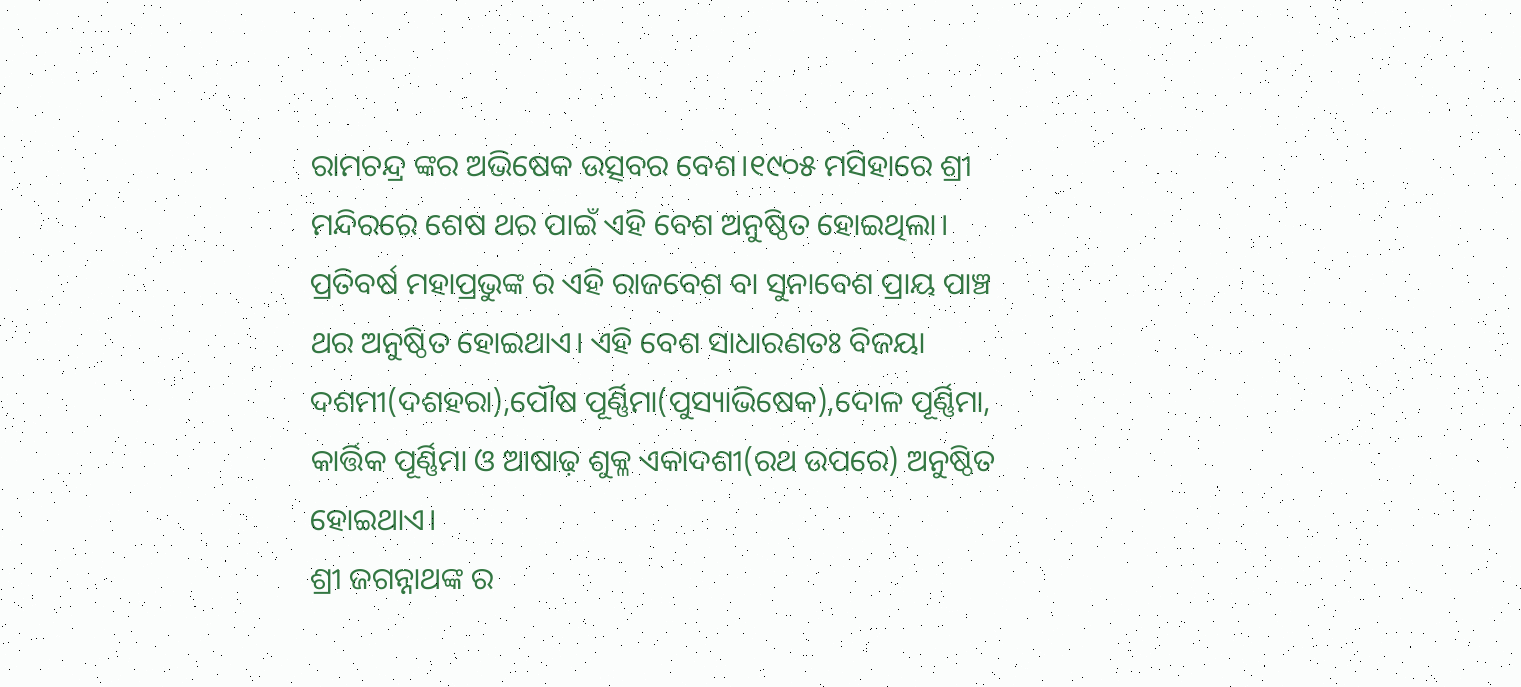ରାମଚନ୍ଦ୍ର ଙ୍କର ଅଭିଷେକ ଉତ୍ସବର ବେଶ।୧୯୦୫ ମସିହାରେ ଶ୍ରୀ ମନ୍ଦିରରେ ଶେଷ ଥର ପାଇଁ ଏହି ବେଶ ଅନୁଷ୍ଠିତ ହୋଇଥିଲା।
ପ୍ରତିବର୍ଷ ମହାପ୍ରଭୁଙ୍କ ର ଏହି ରାଜବେଶ ବା ସୁନାବେଶ ପ୍ରାୟ ପାଞ୍ଚ ଥର ଅନୁଷ୍ଠିତ ହୋଇଥାଏ। ଏହି ବେଶ ସାଧାରଣତଃ ବିଜୟା ଦଶମୀ(ଦଶହରା),ପୌଷ ପୂର୍ଣ୍ଣିମା(ପୁସ୍ୟାଭିଷେକ),ଦୋଳ ପୂର୍ଣ୍ଣିମା, କାର୍ତ୍ତିକ ପୂର୍ଣ୍ଣିମା ଓ ଆଷାଢ଼ ଶୁକ୍ଳ ଏକାଦଶୀ(ରଥ ଉପରେ) ଅନୁଷ୍ଠିତ ହୋଇଥାଏ।
ଶ୍ରୀ ଜଗନ୍ନାଥଙ୍କ ର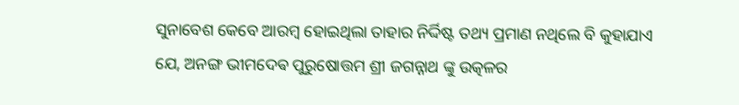ସୁନାବେଶ କେବେ ଆରମ୍ବ ହୋଇଥିଲା ତାହାର ନିର୍ଦ୍ଦିଷ୍ଟ ତଥ୍ୟ ପ୍ରମାଣ ନଥିଲେ ବି କୁହାଯାଏ ଯେ, ଅନଙ୍ଗ ଭୀମଦେଵ ପୁରୁଷୋତ୍ତମ ଶ୍ରୀ ଜଗନ୍ନାଥ ଙ୍କୁ ଉତ୍କଳର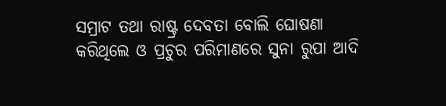ସମ୍ରାଟ ତଥା ରାଷ୍ଟ୍ର ଦେବତା ବୋଲି ଘୋଷଣା କରିଥିଲେ ଓ ପ୍ରଚୁର ପରିମାଣରେ ସୁନା ରୁପା ଆଦି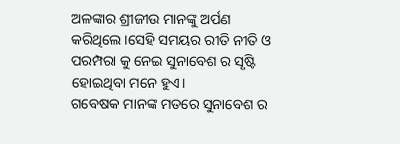ଅଳଙ୍କାର ଶ୍ରୀଜୀଉ ମାନଙ୍କୁ ଅର୍ପଣ କରିଥିଲେ।ସେହି ସମୟର ରୀତି ନୀତି ଓ ପରମ୍ପରା କୁ ନେଇ ସୁନାବେଶ ର ସୃଷ୍ଟି ହୋଇଥିବା ମନେ ହୁଏ।
ଗବେଷକ ମାନଙ୍କ ମତରେ ସୁନାବେଶ ର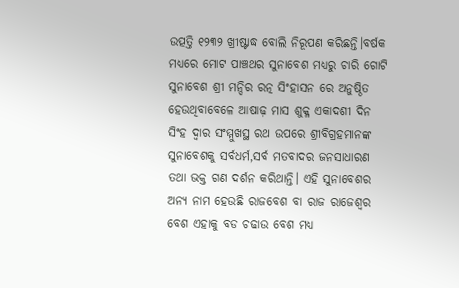ଉତ୍ପତ୍ତି ୧୨୩୨ ଖ୍ରୀଷ୍ଟାଦ୍ଧ ବୋଲି ନିରୂପଣ କରିଛନ୍ତି।ବର୍ଷକ ମଧ୍ୟରେ ମୋଟ ପାଞ୍ଚଥର ସୁନାବେଶ ମଧ୍ୟରୁ ଚାରି ଗୋଟି ସୁନାବେଶ ଶ୍ରୀ ମନ୍ଦିର ରତ୍ନ ସିଂହାସନ ରେ ଅନୁଷ୍ଠିତ ହେଉଥିବାବେଳେ ଆଷାଢ଼ ମାସ ଶୁକ୍ଳ ଏକାଦଶୀ ଦିନ ସିଂହ ଦ୍ଵାର ସଂମ୍ମୁଖସ୍ଥ ରଥ ଉପରେ ଶ୍ରୀବିଗ୍ରହମାନଙ୍କ ସୁନାବେଶକୁ ସର୍ବଧର୍ମ,ସର୍ବ ମତବାଦର ଜନସାଧାରଣ ତଥା ଭକ୍ତ ଗଣ ଦର୍ଶନ କରିଥାନ୍ତି। ଏହି ସୁନାବେଶର ଅନ୍ୟ ନାମ ହେଉଛି ରାଜବେଶ ବା ରାଜ ରାଜେଶ୍ୱର ବେଶ ଏହାକୁ ବଡ ଚଢାଉ ବେଶ ମଧ୍ୟ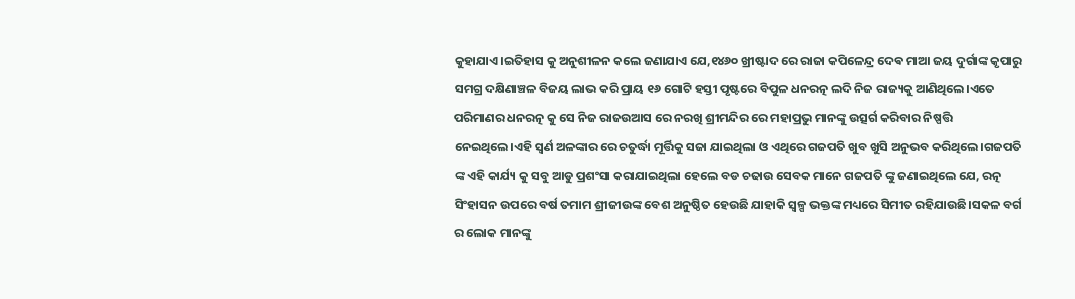କୁହାଯାଏ।ଇତିହାସ କୁ ଅନୁଶୀଳନ କଲେ ଜଣାଯାଏ ଯେ,୧୪୬୦ ଖ୍ରୀଷ୍ଟାଦ ରେ ରାଜା କପିଳେନ୍ଦ୍ର ଦେଵ ମାଆ ଜୟ ଦୁର୍ଗାଙ୍କ କୃପାରୁ ସମଗ୍ର ଦକ୍ଷିଣାଞ୍ଚଳ ବିଜୟ ଲାଭ କରି ପ୍ରାୟ ୧୬ ଗୋଟି ହସ୍ତୀ ପୃଷ୍ଟରେ ବିପୁଳ ଧନରତ୍ନ ଲଦି ନିଜ ରାଜ୍ୟକୁ ଆଣିଥିଲେ।ଏତେ ପରିମାଣର ଧନରତ୍ନ କୁ ସେ ନିଜ ରାଜଉଆସ ରେ ନରଖି ଶ୍ରୀମନ୍ଦିର ରେ ମହାପ୍ରଭୁ ମାନଙ୍କୁ ଉତ୍ସର୍ଗ କରିବାର ନିଷ୍ପତ୍ତି ନେଇଥିଲେ।ଏହି ସ୍ଵର୍ଣ ଅଳଙ୍କାର ରେ ଚତୁର୍ଦ୍ଧା ମୂର୍ତ୍ତିକୁ ସଜା ଯାଇଥିଲା ଓ ଏଥିରେ ଗଜପତି ଖୁବ ଖୁସି ଅନୁଭବ କରିଥିଲେ।ଗଜପତି ଙ୍କ ଏହି କାର୍ଯ୍ୟ କୁ ସବୁ ଆଡୁ ପ୍ରଶଂସା କରାଯାଇଥିଲା ହେଲେ ବଡ ଚଢାଉ ସେବକ ମାନେ ଗଜପତି ଙ୍କୁ ଜଣାଇଥିଲେ ଯେ, ରତ୍ନ ସିଂହାସନ ଉପରେ ବର୍ଷ ତମାମ ଶ୍ରୀଜୀଉଙ୍କ ବେଶ ଅନୁଷ୍ଠିତ ହେଉଛି ଯାହାକି ସ୍ୱଳ୍ପ ଭକ୍ତଙ୍କ ମଧ୍ୟରେ ସିମୀତ ରହିଯାଉଛି।ସକଳ ବର୍ଗ ର ଲୋକ ମାନଙ୍କୁ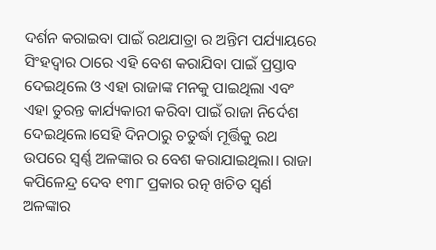ଦର୍ଶନ କରାଇବା ପାଇଁ ରଥଯାତ୍ରା ର ଅନ୍ତିମ ପର୍ଯ୍ୟାୟରେ ସିଂହଦ୍ଵାର ଠାରେ ଏହି ବେଶ କରାଯିବା ପାଇଁ ପ୍ରସ୍ତାବ ଦେଇଥିଲେ ଓ ଏହା ରାଜାଙ୍କ ମନକୁ ପାଇଥିଲା ଏବଂ ଏହା ତୁରନ୍ତ କାର୍ଯ୍ୟକାରୀ କରିବା ପାଇଁ ରାଜା ନିର୍ଦେଶ ଦେଇଥିଲେ।ସେହି ଦିନଠାରୁ ଚତୁର୍ଦ୍ଧା ମୂର୍ତ୍ତିକୁ ରଥ ଉପରେ ସ୍ୱର୍ଣ୍ଣ ଅଳଙ୍କାର ର ବେଶ କରାଯାଇଥିଲା। ରାଜା କପିଳେନ୍ଦ୍ର ଦେବ ୧୩୮ ପ୍ରକାର ରତ୍ନ ଖଚିତ ସ୍ଵର୍ଣ ଅଳଙ୍କାର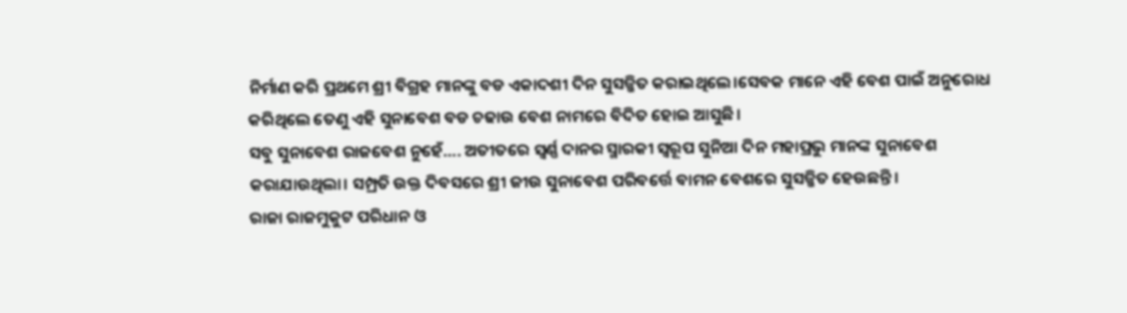ନିର୍ମାଣ କରି ପ୍ରଥମେ ଶ୍ରୀ ବିଗ୍ରହ ମାନଙ୍କୁ ବଡ ଏକାଦଶୀ ଦିନ ସୁସଜ୍ଜିତ କରାଇଥିଲେ।ସେବକ ମାନେ ଏହି ବେଶ ପାଇଁ ଅନୁରୋଧ କରିଥିଲେ ତେଣୁ ଏହି ସୁନାବେଶ ବଡ ଚଢାଉ ବେଶ ନାମରେ ବିଦିତ ହୋଇ ଆସୁଛି।
ସବୁ ସୁନାବେଶ ରାଜବେଶ ନୁହେଁ…. ଅତୀତରେ ସ୍ୱର୍ଣ୍ଣ ଦାନର ସ୍ମାରକୀ ସ୍ୱରୂପ ସୁନିଆ ଦିନ ମହାପ୍ରଭୁ ମାନଙ୍କ ସୁନାବେଶ କରାଯାଉଥିଲା। ସମ୍ପ୍ରତି ଉକ୍ତ ଦିବସରେ ଶ୍ରୀ ଜୀଉ ସୁନାବେଶ ପରିବର୍ତ୍ତେ ବାମନ ବେଶରେ ସୁସଜ୍ଜିତ ହେଉଛନ୍ତି।
ରାଜା ରାଜମୁକୁଟ ପରିଧାନ ଓ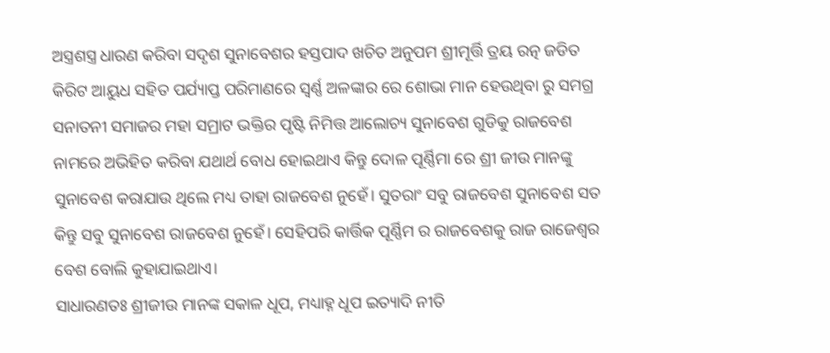ଅସ୍ତ୍ରଶସ୍ତ୍ର ଧାରଣ କରିବା ସଦୃଶ ସୁନାବେଶର ହସ୍ତପାଦ ଖଚିତ ଅନୁପମ ଶ୍ରୀମୂର୍ତ୍ତି ତ୍ରୟ ରତ୍ନ ଜଡିତ କିରିଟ ଆୟୁଧ ସହିତ ପର୍ଯ୍ୟାପ୍ତ ପରିମାଣରେ ସ୍ୱର୍ଣ୍ଣ ଅଳଙ୍କାର ରେ ଶୋଭା ମାନ ହେଉଥିବା ରୁ ସମଗ୍ର ସନାତନୀ ସମାଜର ମହା ସମ୍ରାଟ ଭକ୍ତିର ପୃଷ୍ଟି ନିମିତ୍ତ ଆଲୋଚ୍ୟ ସୁନାବେଶ ଗୁଡିକୁ ରାଜବେଶ ନାମରେ ଅଭିହିତ କରିବା ଯଥାର୍ଥ ବୋଧ ହୋଇଥାଏ କିନ୍ତୁ ଦୋଳ ପୂର୍ଣ୍ଣିମା ରେ ଶ୍ରୀ ଜୀଉ ମାନଙ୍କୁ ସୁନାବେଶ କରାଯାଉ ଥିଲେ ମଧ୍ୟ ତାହା ରାଜବେଶ ନୁହେଁ। ସୁତରାଂ ସବୁ ରାଜବେଶ ସୁନାବେଶ ସତ କିନ୍ତୁ ସବୁ ସୁନାବେଶ ରାଜବେଶ ନୁହେଁ। ସେହିପରି କାର୍ତ୍ତିକ ପୂର୍ଣ୍ଣିମ ର ରାଜବେଶକୁ ରାଜ ରାଜେଶ୍ୱର ବେଶ ବୋଲି କୁହାଯାଇଥାଏ।
ସାଧାରଣତଃ ଶ୍ରୀଜୀଉ ମାନଙ୍କ ସକାଳ ଧୂପ, ମଧ୍ୟାହ୍ନ ଧୂପ ଇତ୍ୟାଦି ନୀତି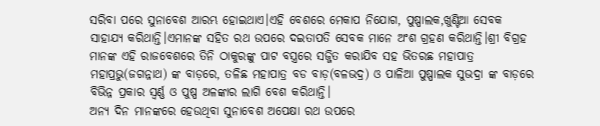ସରିବା ପରେ ସୁନାବେଶ ଆରମ୍ଭ ହୋଇଥାଏ।ଏହି ବେଶରେ ମେକାପ ନିଯୋଗ, ପୁଷ୍ପାଲକ,ଖୁଣ୍ଟିଆ ସେବକ ସାହାଯ୍ୟ କରିଥାନ୍ତି।ଏମାନଙ୍କ ସହିତ ରଥ ଉପରେ ଦଇତାପତି ସେବକ ମାନେ ଅଂଶ ଗ୍ରହଣ କରିଥାନ୍ତି।ଶ୍ରୀ ବିଗ୍ରହ ମାନଙ୍କ ଏହି ରାଜବେଶରେ ତିନି ଠାକୁରଙ୍କୁ ପାଟ ବସ୍ତ୍ରରେ ସଜ୍ଜିତ କରାଯିବ ସହ ଭିତରଛ ମହାପାତ୍ର ମହାପ୍ରଭୁ(ଜଗନ୍ନାଥ) ଙ୍କ ବାଡ଼ରେ, ତଳିଛ ମହାପାତ୍ର ବଡ ବାଡ଼(ବଳଭଦ୍ର) ଓ ପାଳିଆ ପୁଷ୍ପାଲକ ସୁଭଦ୍ରା ଙ୍କ ବାଡ଼ରେ ବିଭିନ୍ନ ପ୍ରକାର ସ୍ୱର୍ଣ୍ଣ ଓ ପୁଷ୍ପ ଅଳଙ୍କାର ଲାଗି ବେଶ କରିଥାନ୍ତି।
ଅନ୍ୟ ଦିନ ମାନଙ୍କରେ ହେଉଥିବା ସୁନାବେଶ ଅପେକ୍ଷା ରଥ ଉପରେ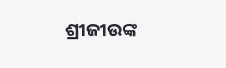ଶ୍ରୀଜୀଉଙ୍କ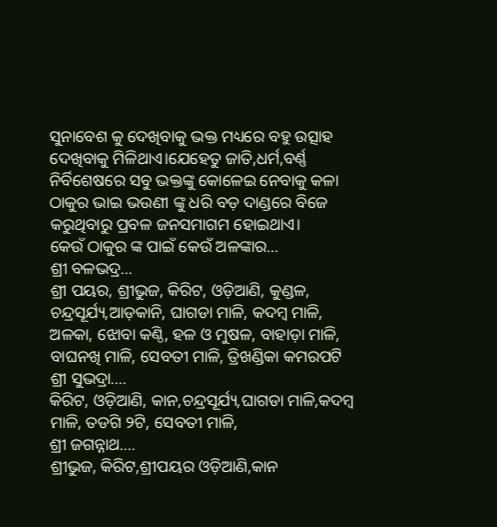ସୁନାବେଶ କୁ ଦେଖିବାକୁ ଭକ୍ତ ମଧ୍ୟରେ ବହୁ ଉତ୍ସାହ ଦେଖିବାକୁ ମିଳିଥାଏ।ଯେହେତୁ ଜାତି,ଧର୍ମ,ବର୍ଣ୍ଣ ନିର୍ବିଶେଷରେ ସବୁ ଭକ୍ତଙ୍କୁ କୋଳେଇ ନେବାକୁ କଳା ଠାକୁର ଭାଇ ଭଉଣୀ ଙ୍କୁ ଧରି ବଡ଼ ଦାଣ୍ଡରେ ବିଜେ କରୁଥିବାରୁ ପ୍ରବଳ ଜନସମାଗମ ହୋଇଥାଏ।
କେଉଁ ଠାକୁର ଙ୍କ ପାଇଁ କେଉଁ ଅଳଙ୍କାର…
ଶ୍ରୀ ବଳଭଦ୍ର…
ଶ୍ରୀ ପୟର, ଶ୍ରୀଭୁଜ, କିରିଟ, ଓଡ଼ିଆଣି, କୁଣ୍ଡଳ, ଚନ୍ଦ୍ରସୂର୍ଯ୍ୟ,ଆଡ଼କାନି, ଘାଗଡା ମାଳି, କଦମ୍ବ ମାଳି, ଅଳକା, ଝୋବା କଣ୍ଠି, ହଳ ଓ ମୁଷଳ, ବାହାଡ଼ା ମାଳି, ବାଘନଖି ମାଳି, ସେବତୀ ମାଳି, ତ୍ରିଖଣ୍ଡିକା କମରପଟି
ଶ୍ରୀ ସୁଭଦ୍ରା….
କିରିଟ, ଓଡ଼ିଆଣି, କାନ,ଚନ୍ଦ୍ରସୂର୍ଯ୍ୟ,ଘାଗଡା ମାଳି,କଦମ୍ବ ମାଳି, ତଡଗି ୨ଟି, ସେବତୀ ମାଳି,
ଶ୍ରୀ ଜଗନ୍ନାଥ….
ଶ୍ରୀଭୁଜ, କିରିଟ,ଶ୍ରୀପୟର ଓଡ଼ିଆଣି,କାନ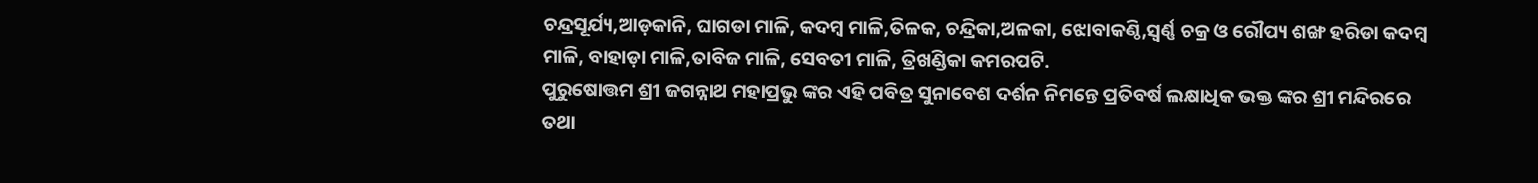ଚନ୍ଦ୍ରସୂର୍ଯ୍ୟ,ଆଡ଼କାନି, ଘାଗଡା ମାଳି, କଦମ୍ବ ମାଳି,ତିଳକ, ଚନ୍ଦ୍ରିକା,ଅଳକା, ଝୋବାକଣ୍ଠି,ସ୍ୱର୍ଣ୍ଣ ଚକ୍ର ଓ ରୌପ୍ୟ ଶଙ୍ଖ ହରିଡା କଦମ୍ବ ମାଳି, ବାହାଡ଼ା ମାଳି,ତାବିଜ ମାଳି, ସେବତୀ ମାଳି, ତ୍ରିଖଣ୍ଡିକା କମରପଟି.
ପୁରୁଷୋତ୍ତମ ଶ୍ରୀ ଜଗନ୍ନାଥ ମହାପ୍ରଭୁ ଙ୍କର ଏହି ପବିତ୍ର ସୁନାବେଶ ଦର୍ଶନ ନିମନ୍ତେ ପ୍ରତିବର୍ଷ ଲକ୍ଷାଧିକ ଭକ୍ତ ଙ୍କର ଶ୍ରୀ ମନ୍ଦିରରେ ତଥା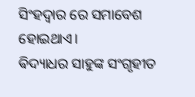ସିଂହଦ୍ଵାର ରେ ସମାବେଶ ହୋଇଥାଏ।
ଵିଦ୍ୟାଧର ସାହୁଙ୍କ ସଂଗୃହୀତ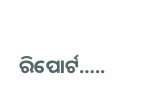ରିପୋର୍ଟ…..